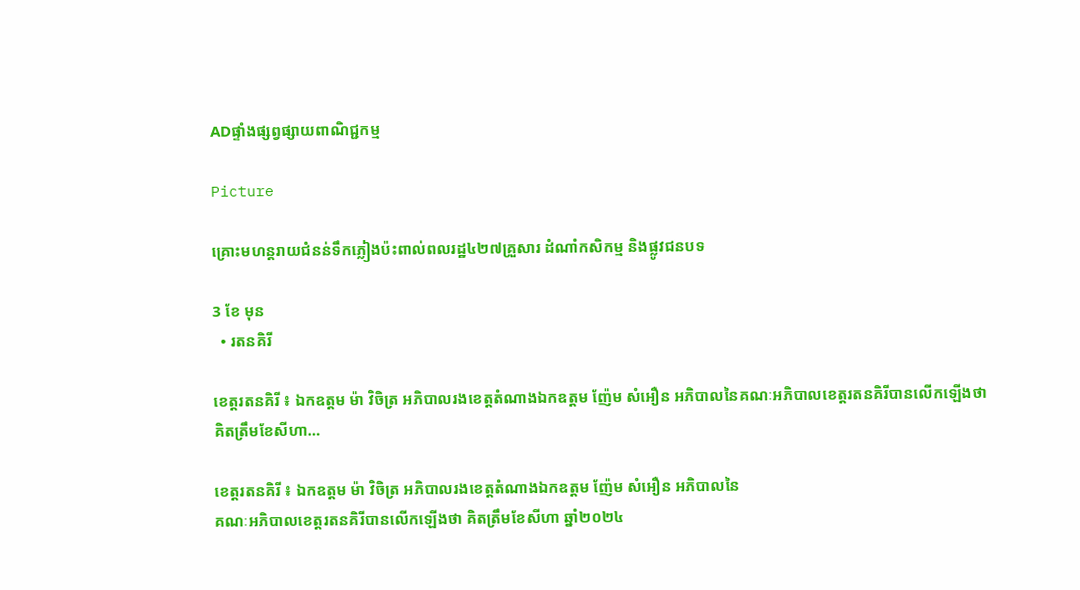ADផ្ទាំងផ្សព្វផ្សាយពាណិជ្ជកម្ម

Picture

គ្រោះមហន្តរាយជំនន់ទឹកភ្លៀងប៉ះពាល់ពលរដ្ឋ៤២៧គ្រួសារ ដំណាំកសិកម្ម និងផ្លូវជនបទ

3 ខែ មុន
  • រតនគិរី

ខេត្តរតនគិរី ៖ ឯកឧត្តម ម៉ា វិចិត្រ អភិបាលរងខេត្តតំណាងឯកឧត្តម ញ៉ែម សំអឿន អភិបាលនៃគណៈអភិបាលខេត្តរតនគិរីបានលើកឡើងថា គិតត្រឹមខែសីហា…

ខេត្តរតនគិរី ៖ ឯកឧត្តម ម៉ា វិចិត្រ អភិបាលរងខេត្តតំណាងឯកឧត្តម ញ៉ែម សំអឿន អភិបាលនៃ
គណៈអភិបាលខេត្តរតនគិរីបានលើកឡើងថា គិតត្រឹមខែសីហា ឆ្នាំ២០២៤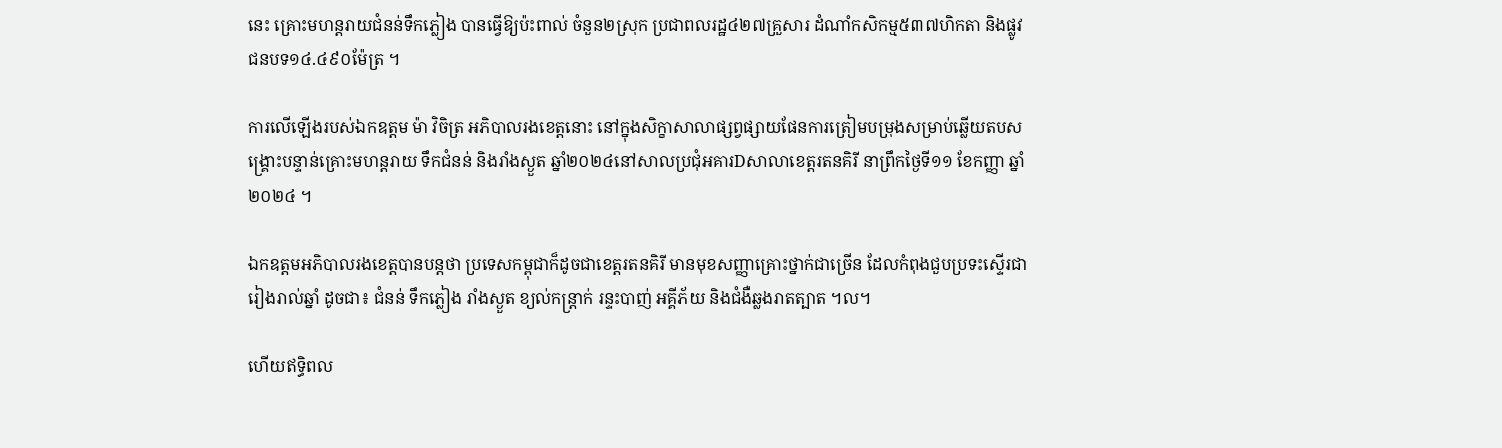នេះ គ្រោះមហន្តរាយជំនន់ទឹកភ្លៀង បានធ្វើឱ្យប៉ះពាល់ ចំនួន២ស្រុក ប្រជាពលរដ្ឋ៤២៧គ្រួសារ ដំណាំកសិកម្ម៥៣៧ហិកតា និងផ្លូវជនបទ១៤.៤៩០ម៉ែត្រ ។

ការលើឡើងរបស់ឯកឧត្តម ម៉ា វិចិត្រ អភិបាលរងខេត្តនោះ នៅក្នុងសិក្ខាសាលាផ្សព្វផ្សាយផែនការត្រៀមបម្រុងសម្រាប់ឆ្លើយតបសង្គ្រោះបន្ទាន់គ្រោះមហន្តរាយ ទឹកជំនន់ និងរាំងស្ងួត ឆ្នាំ២០២៤នៅសាលប្រជុំអគារDសាលាខេត្តរតនគិរី នាព្រឹកថ្ងៃទី១១ ខែកញ្ញា ឆ្នាំ២០២៤ ។

ឯកឧត្តមអភិបាលរងខេត្តបានបន្តថា ប្រទេសកម្ពុជាក៏ដូចជាខេត្តរតនគិរី មានមុខសញ្ញាគ្រោះថ្នាក់ជាច្រើន ដែលកំពុងជួបប្រទះស្ទើរជារៀងរាល់ឆ្នាំ ដូចជា៖ ជំនន់ ទឹកភ្លៀង រាំងស្ងួត ខ្យល់កន្ត្រាក់ រន្ទះបាញ់ អគ្គីភ័យ និងជំងឺឆ្លងរាតត្បាត ។ល។

ហើយឥទ្ធិពល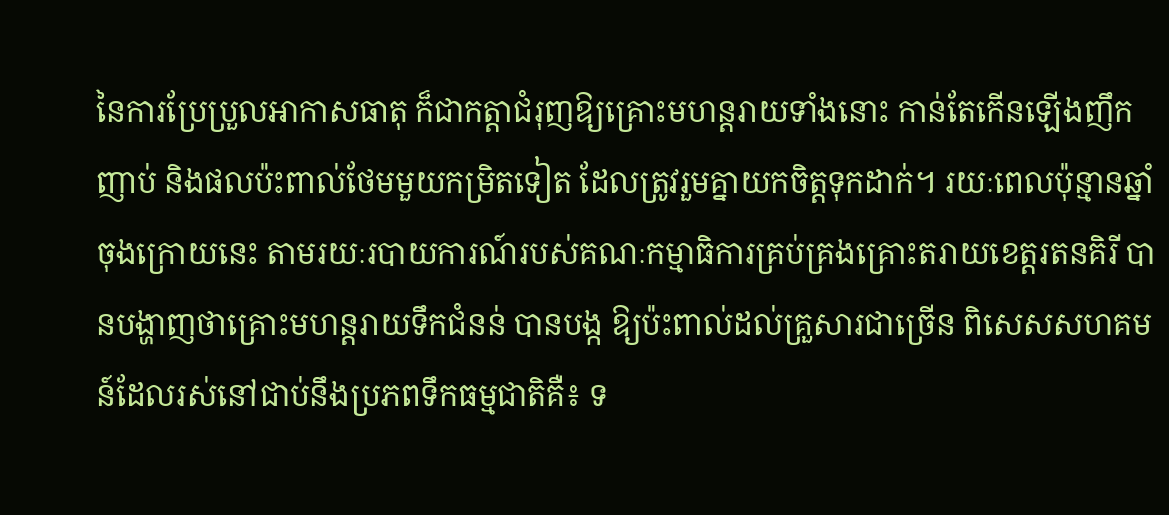នៃការប្រែប្រួលអាកាសធាតុ ក៏ជាកត្តាជំរុញឱ្យគ្រោះមហន្តរាយទាំងនោះ កាន់តែកើនឡើងញឹកញាប់ និងផលប៉ះពាល់ថែមមួយកម្រិតទៀត ដែលត្រូវរួមគ្នាយកចិត្តទុកដាក់។ រយៈពេលប៉ុន្មានឆ្នាំចុងក្រោយនេះ តាមរយៈរបាយការណ៍របស់គណៈកម្មាធិការគ្រប់គ្រងគ្រោះតរាយខេត្តរតនគិរី បានបង្ហាញថាគ្រោះមហន្តរាយទឹកជំនន់ បានបង្ក ឱ្យប៉ះពាល់ដល់គ្រួសារជាច្រើន ពិសេសសហគមន៍ដែលរស់នៅជាប់នឹងប្រភពទឹកធម្មជាតិគឺ៖ ទ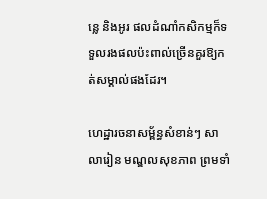ន្លេ និងអូរ ផលដំណាំកសិកម្មក៏ទទួលរងផលប៉ះពាល់ច្រើនគួរឱ្យកត់សម្គាល់ផងដែរ។

ហេដ្ឋារចនាសម្ព័ន្ធសំខាន់ៗ សាលារៀន មណ្ឌលសុខភាព ព្រមទាំ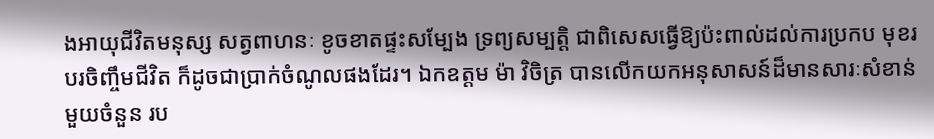ងអាយុជីវិតមនុស្ស សត្វពាហនៈ ខូចខាតផ្ទះសម្បែង ទ្រព្យសម្បត្តិ ជាពិសេសធ្វើឱ្យប៉ះពាល់ដល់ការប្រកប មុខរបរចិញ្ចឹមជីវិត ក៏ដូចជាប្រាក់ចំណូលផងដែរ។ ឯកឧត្តម ម៉ា វិចិត្រ បានលើកយកអនុសាសន៍ដ៏មានសារៈសំខាន់មួយចំនួន រប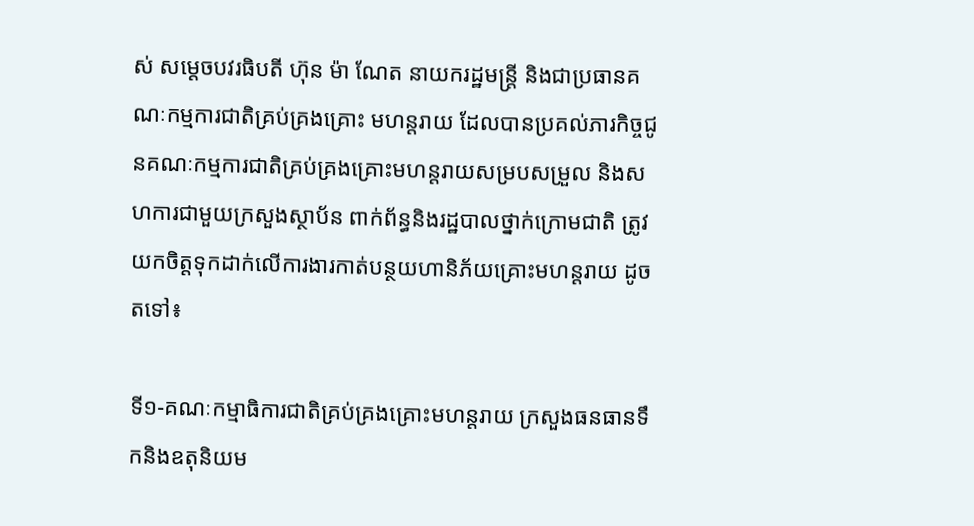ស់ សម្តេចបវរធិបតី ហ៊ុន ម៉ា ណែត នាយករដ្ឋមន្ត្រី និងជាប្រធានគណៈកម្មការជាតិគ្រប់គ្រងគ្រោះ មហន្តរាយ ដែលបានប្រគល់ភារកិច្ចជូនគណៈកម្មការជាតិគ្រប់គ្រងគ្រោះមហន្តរាយសម្របសម្រួល និងសហការជាមួយក្រសួងស្ថាប័ន ពាក់ព័ន្ធនិងរដ្ឋបាលថ្នាក់ក្រោមជាតិ ត្រូវយកចិត្តទុកដាក់លើការងារកាត់បន្ថយហានិភ័យគ្រោះមហន្តរាយ ដូចតទៅ៖

ទី១-គណៈកម្មាធិការជាតិគ្រប់គ្រងគ្រោះមហន្តរាយ ក្រសួងធនធានទឹកនិងឧតុនិយម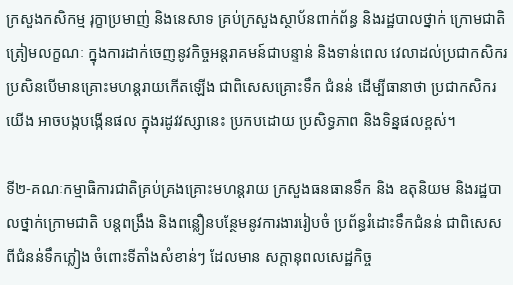ក្រសួងកសិកម្ម រុក្ខាប្រមាញ់ និងនេសាទ គ្រប់ក្រសួងស្ថាប័នពាក់ព័ន្ធ និងរដ្ឋបាលថ្នាក់ ក្រោមជាតិ ត្រៀមលក្ខណៈ ក្នុងការដាក់ចេញនូវកិច្ចអន្តរាគមន៍ជាបន្ទាន់ និងទាន់ពេល វេលាដល់ប្រជាកសិករ ប្រសិនបើមានគ្រោះមហន្តរាយកើតឡើង ជាពិសេសគ្រោះទឹក ជំនន់ ដើម្បីធានាថា ប្រជាកសិករយើង អាចបង្កបង្កើនផល ក្នុងរដូវវស្សានេះ ប្រកបដោយ ប្រសិទ្ធភាព និងទិន្នផលខ្ពស់។

ទី២-គណៈកម្មាធិការជាតិគ្រប់គ្រងគ្រោះមហន្តរាយ ក្រសួងធនធានទឹក និង ឧតុនិយម និងរដ្ឋបាលថ្នាក់ក្រោមជាតិ បន្តពង្រឹង និងពន្លឿនបន្ថែមនូវការងាររៀបចំ ប្រព័ន្ធរំដោះទឹកជំនន់ ជាពិសេសពីជំនន់ទឹកភ្លៀង ចំពោះទីតាំងសំខាន់ៗ ដែលមាន សក្តានុពលសេដ្ឋកិច្ច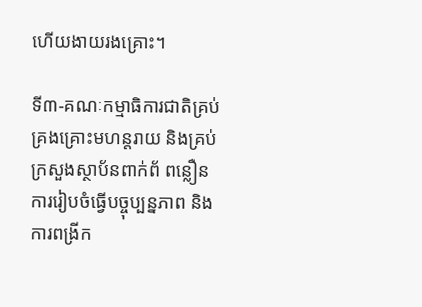ហើយងាយរងគ្រោះ។

ទី៣-គណៈកម្មាធិការជាតិគ្រប់គ្រងគ្រោះមហន្តរាយ និងគ្រប់ក្រសួងស្ថាប័នពាក់ព័ ពន្លឿនការរៀបចំធ្វើបច្ចុប្បន្នភាព និងការពង្រីក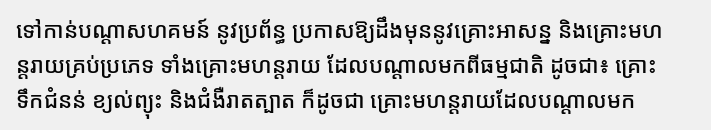ទៅកាន់បណ្តាសហគមន៍ នូវប្រព័ន្ធ ប្រកាសឱ្យដឹងមុននូវគ្រោះអាសន្ន និងគ្រោះមហន្តរាយគ្រប់ប្រភេទ ទាំងគ្រោះមហន្តរាយ ដែលបណ្តាលមកពីធម្មជាតិ ដូចជា៖ គ្រោះ ទឹកជំនន់ ខ្យល់ព្យុះ និងជំងឺរាតត្បាត ក៏ដូចជា គ្រោះមហន្តរាយដែលបណ្តាលមក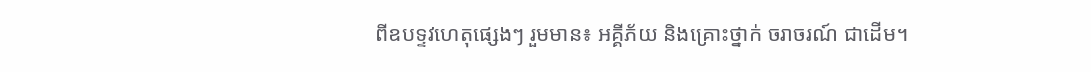ពីឧបទ្ទវហេតុផ្សេងៗ រួមមាន៖ អគ្គីភ័យ និងគ្រោះថ្នាក់ ចរាចរណ៍ ជាដើម។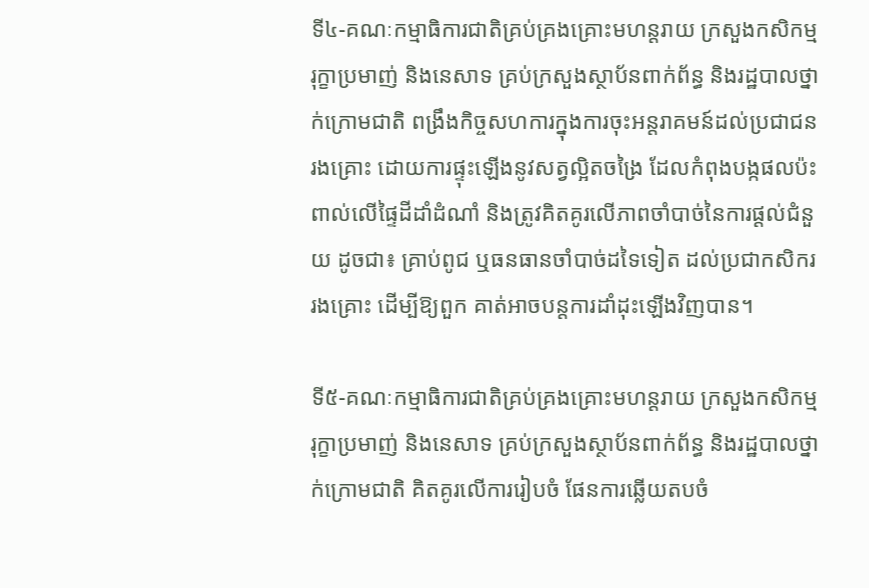ទី៤-គណៈកម្មាធិការជាតិគ្រប់គ្រងគ្រោះមហន្តរាយ ក្រសួងកសិកម្ម រុក្ខាប្រមាញ់ និងនេសាទ គ្រប់ក្រសួងស្ថាប័នពាក់ព័ន្ធ និងរដ្ឋបាលថ្នាក់ក្រោមជាតិ ពង្រឹងកិច្ចសហការក្នុងការចុះអន្តរាគមន៍ដល់ប្រជាជនរងគ្រោះ ដោយការផ្ទុះឡើងនូវសត្វល្អិតចង្រៃ ដែលកំពុងបង្កផលប៉ះពាល់លើផ្ទៃដីដាំដំណាំ និងត្រូវគិតគូរលើភាពចាំបាច់នៃការផ្តល់ជំនួយ ដូចជា៖ គ្រាប់ពូជ ឬធនធានចាំបាច់ដទៃទៀត ដល់ប្រជាកសិករ រងគ្រោះ ដើម្បីឱ្យពួក គាត់អាចបន្តការដាំដុះឡើងវិញបាន។

ទី៥-គណៈកម្មាធិការជាតិគ្រប់គ្រងគ្រោះមហន្តរាយ ក្រសួងកសិកម្ម រុក្ខាប្រមាញ់ និងនេសាទ គ្រប់ក្រសួងស្ថាប័នពាក់ព័ន្ធ និងរដ្ឋបាលថ្នាក់ក្រោមជាតិ គិតគូរលើការរៀបចំ ផែនការឆ្លើយតបចំ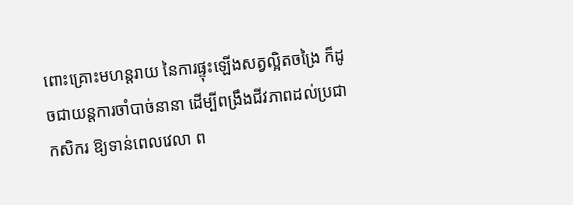ពោះគ្រោះមហន្តរាយ នៃការផ្ទុះឡើងសត្វល្អិតចង្រៃ ក៏ដូចជាយន្តការចាំបាច់នានា ដើម្បីពង្រឹងជីវភាពដល់ប្រជាកសិករ ឱ្យទាន់ពេលវេលា ព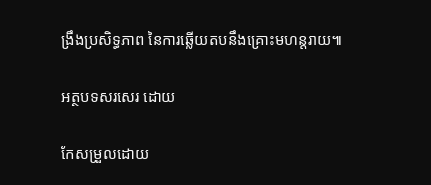ង្រឹងប្រសិទ្ធភាព នៃការឆ្លើយតបនឹងគ្រោះមហន្តរាយ៕

អត្ថបទសរសេរ ដោយ

កែសម្រួលដោយ